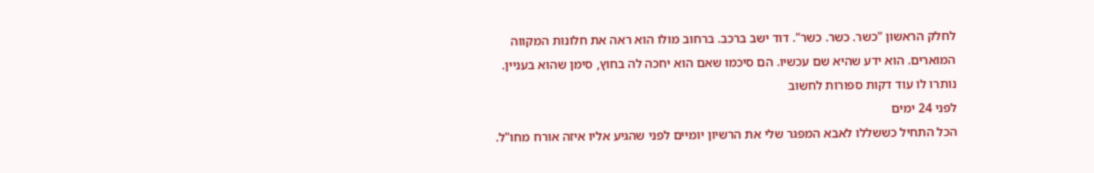לחלק הראשון "כשר. כשר. כשר". דוד ישב ברכב. ברחוב מולו הוא ראה את חלונות המקווה המוארים. הוא ידע שהיא שם עכשיו. הם סיכמו שאם הוא יחכה לה בחוץ, סימן שהוא בעניין. נותרו לו עוד דקות ספורות לחשוב
לפני 24 ימים
הכל התחיל כששללו לאבא המפגר שלי את הרשיון יומיים לפני שהגיע אליו איזה אורח מחו"ל.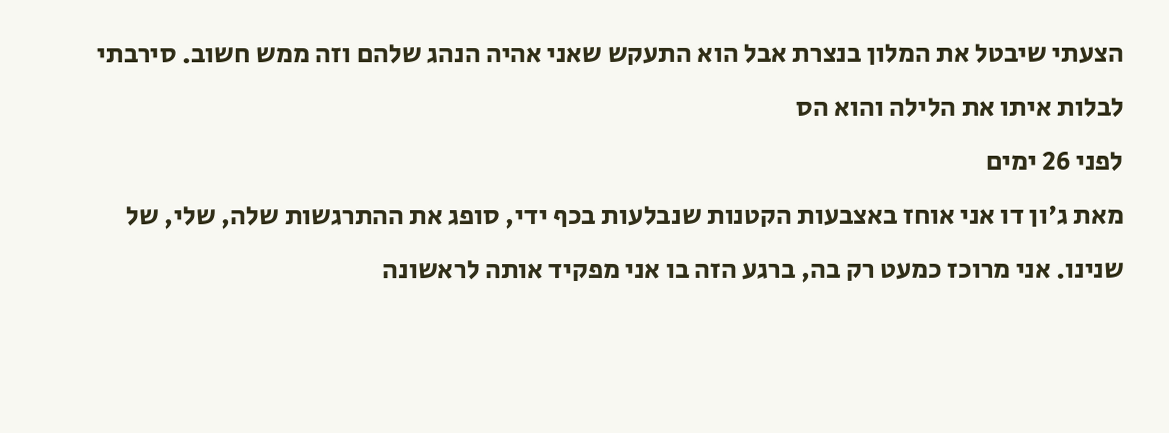הצעתי שיבטל את המלון בנצרת אבל הוא התעקש שאני אהיה הנהג שלהם וזה ממש חשוב. סירבתי לבלות איתו את הלילה והוא הס
לפני 26 ימים
מאת ג'ון דו אני אוחז באצבעות הקטנות שנבלעות בכף ידי, סופג את ההתרגשות שלה, שלי, של שנינו. אני מרוכז כמעט רק בה, ברגע הזה בו אני מפקיד אותה לראשונה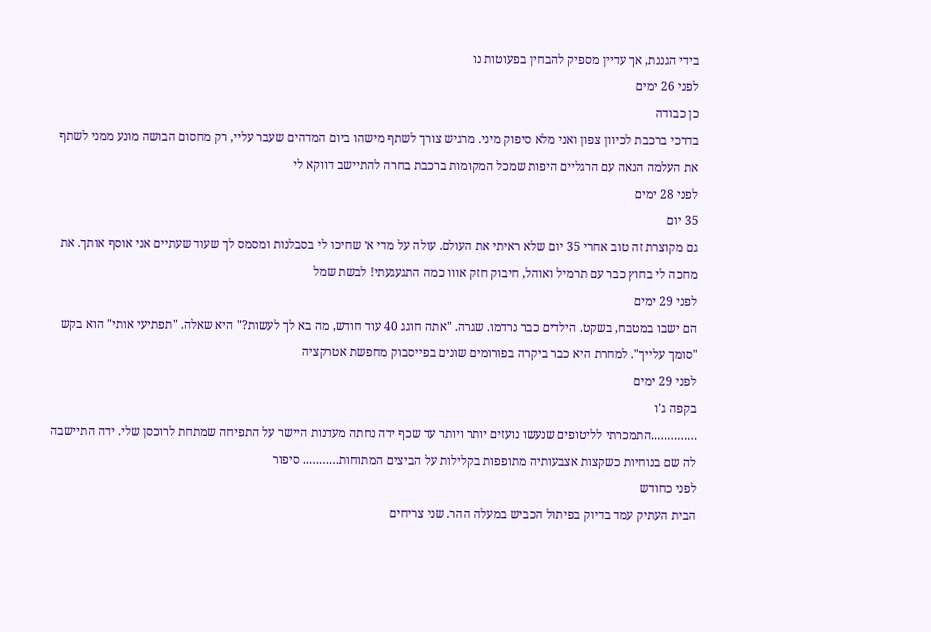בידי הגננת, אך עדיין מספיק להבחין בפעוטות נו
לפני 26 ימים
כן כבודה
בדרכי ברכבת לכיוון צפון ואני מלא סיפוק מיני. מרגיש צורך לשתף מישהו ביום המדהים שעבר עליי, רק מחסום הבושה מונע ממני לשתף את העלמה הנאה עם הרגליים היפות שמכל המקומות ברכבת בחרה להתיישב דווקא לי
לפני 28 ימים
35 יום
גם מקוצרת זה טוב אחרי 35 יום שלא ראיתי את העולם. עולה על מדי א׳ שחיכו לי בסבלנות ומסמס לך שעוד שעתיים אני אוסף אותך. את מחכה לי בחוץ כבר עם תרמיל ואוהל, חיבוק חזק אווו כמה התגעגעתי! לבשת שמל
לפני 29 ימים
הם ישבו במטבח, בשקט. הילדים כבר נרדמו. שגרה. "אתה חוגג 40 עוד חודש, מה בא לך לעשות?" היא שאלה. "תפתיעי אותי" הוא בקש "סומך עלייך". למחרת היא כבר ביקרה בפורומים שונים בפייסבוק מחפשת אטרקציה
לפני 29 ימים
בקפה ג'ו
…………..התמכרתי לליטופים שנעשו נועזים יותר ויותר עד שכף ידה נחתה מעדנות היישר על התפיחה שמתחת לרוכסן שלי. ידה התיישבה לה שם בנוחיות כשקצות אצבעותיה מתופפות בקלילות על הביצים המתוחות……….. סיפור
לפני כחודש
הבית העתיק עמד בדיוק בפיתול הכביש במעלה ההר. שני צריחים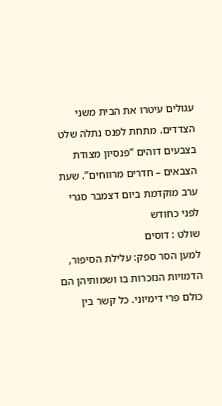עגולים עיטרו את הבית משני הצדדים. מתחת לפנס נתלה שלט בצבעים דוהים “פנסיון מצודת הצבאים – חדרים מרווחים”. שעת ערב מוקדמת ביום דצמבר סגרי
לפני כחודש
שולט : דוסים
למען הסר ספק: עלילת הסיפור, הדמויות הנזכרות בו ושמותיהן הם כולם פרי דימיוני. כל קשר בין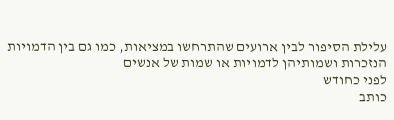עלילת הסיפור לבין ארועים שהתרחשו במציאות, כמו גם בין הדמויות הנזכרות ושמותיהן לדמויות או שמות של אנשים
לפני כחודש
כותב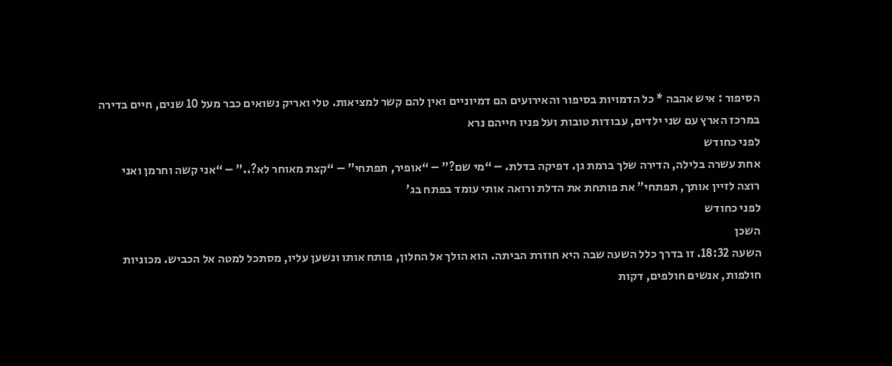הסיפור : איש אהבה * כל הדמויות בסיפור והאירועים הם דמיוניים ואין להם קשר למציאות. טלי ואריק נשואים כבר מעל 10 שנים, חיים בדירה במרכז הארץ עם שני ילדים, עבודות טובות ועל פניו חייהם נרא
לפני כחודש
אחת עשרה בלילה, הדירה שלך ברמת גן. דפיקה בדלת. – “מי שם?” – “אופיר, תפתחי” – “קצת מאוחר לא?..” – “אני קשה וחרמן ואני רוצה לזיין אותך, תפתחי” את פותחת את הדלת ורואה אותי עומד בפתח בג’
לפני כחודש
השכן
השעה 18:32. זו בדרך כלל השעה שבה היא חוזרת הביתה. הוא הולך אל החלון, פותח אותו ונשען עליו, מסתכל למטה אל הכביש. מכוניות חולפות, אנשים חולפים, דקות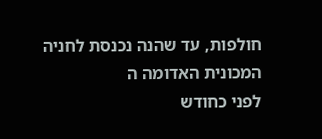חולפות, עד שהנה נכנסת לחניה המכונית האדומה ה
לפני כחודש